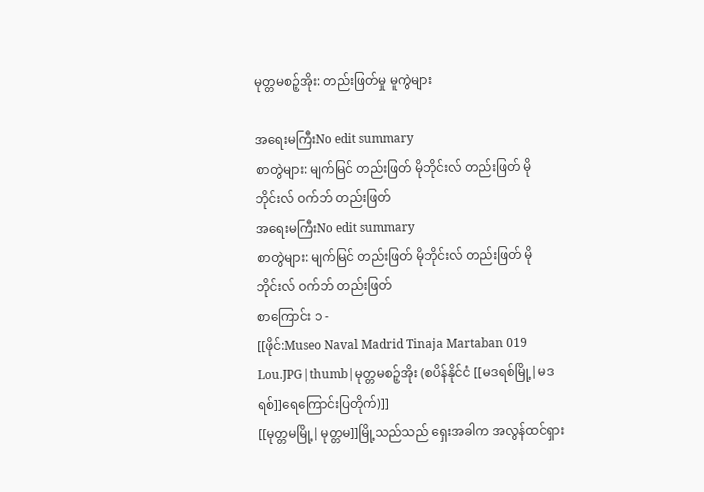မုတ္တမစဉ့်အိုး: တည်းဖြတ်မှု မူကွဲများ

အရေးမကြီးNo edit summary
စာတွဲများ: မျက်မြင် တည်းဖြတ် မိုဘိုင်းလ် တည်းဖြတ် မိုဘိုင်းလ် ဝက်ဘ် တည်းဖြတ်
အရေးမကြီးNo edit summary
စာတွဲများ: မျက်မြင် တည်းဖြတ် မိုဘိုင်းလ် တည်းဖြတ် မိုဘိုင်းလ် ဝက်ဘ် တည်းဖြတ်
စာကြောင်း ၁ -
[[ဖိုင်:Museo Naval Madrid Tinaja Martaban 019 Lou.JPG|thumb|မုတ္တမစဉ့်အိုး (စပိန်နိုင်ငံ [[မဒရစ်မြို့|မဒရစ်]]ရေကြောင်းပြတိုက်)]]
[[မုတ္တမမြို့|မုတ္တမ]]မြို့သည်သည် ရှေးအခါက အလွန်ထင်ရှား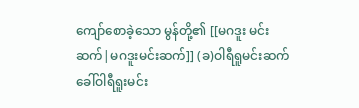ကျော်စောခဲ့သော မွန်တို့၏ [[မဂဒူး မင်းဆက်|မဂဒူးမင်းဆက်]] (ခ)ဝါရီရူမင်းဆက်ခေါ်ဝါရီရူးမင်း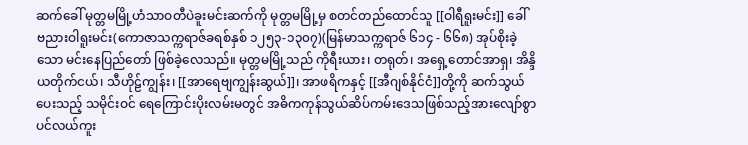ဆက်ခေါ် မုတ္တမမြို့ဟံသာဝတီပဲခူးမင်းဆက်ကို မုတ္တမမြို့မှ စတင်တည်ထောင်သူ [[ဝါရီရူးမင်း]] ခေါ် ဗညားဝါရူးမင်း(ကောဇာသက္ကရာဇ်ခရစ်နှစ် ၁၂၅၃-၁၃၀၇)(မြန်မာသက္ကရာဇ် ၆၁၄ - ၆၆၈) အုပ်စိုးခဲ့သော မင်းနေပြည်တော် ဖြစ်ခဲ့လေသည်။ မုတ္တမမြို့သည် ကိုရီးယား၊ တရုတ်၊ အရှေ့တောင်အာရှ၊ အိန္ဒိယတိုက်ငယ်၊ သီဟိုဠ်ကျွန်း၊ [[အာရေဗျကျွန်းဆွယ်]]၊ အာဖရိကနှင့် [[အီဂျစ်နိုင်ငံ]]တို့ကို ဆက်သွယ်ပေးသည့် သမိုင်းဝင် ရေကြောင်းပိုးလမ်းမတွင် အဓိကကုန်သွယ်ဆိပ်ကမ်းဒေသဖြစ်သည့်အားလျော်စွာ ပင်လယ်ကူး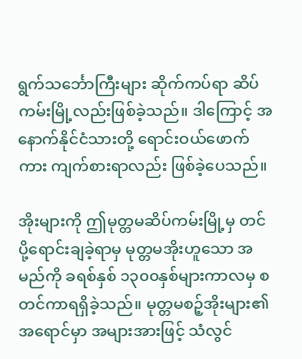ရွက်သင်္ဘောကြီးများ ဆိုက်ကပ်ရာ ဆိပ်ကမ်းမြို့လည်းဖြစ်ခဲ့သည်။ ဒါကြောင့် အနောက်နိုင်ငံသားတို့ ရောင်းဝယ်ဖောက်ကား ကျက်စားရာလည်း ဖြစ်ခဲ့ပေသည်။

အိုးများကို ဤမုတ္တမဆိပ်ကမ်းမြို့မှ တင်ပို့ရောင်းချခဲ့ရာမှ မုတ္တမအိုးဟူသော အမည်ကို ခရစ်နှစ် ၁၃၀၀နှစ်များကာလမှ စတင်ကာရရှိခဲ့သည်။ မုတ္တမစဉ့်အိုးများ၏အရောင်မှာ အများအားဖြင့် သံလွင်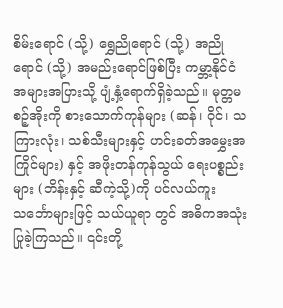စိမ်းရောင် (သို့) ရွှေညိုရောင် (သို့) အညိုရောင် (သို့) အမည်းရောင်ဖြစ်ပြီး ကမ္ဘာ့နိုင်ငံအများအပြားသို့ ပျံ့နှံ့ရောက်ရှိခဲ့သည်။ မုတ္တမစဉ့်အိုးကို စားသောက်ကုန်များ (ဆန်၊ ဝိုင်၊ သကြားလုံး၊ သစ်သီးများနှင့် ဟင်းခတ်အမွှေးအကြိုင်များ) နှင့် အဖိုးတန်ကုန်သွယ် ရေးပစ္စည်းများ (ဘိန်းနှင့် ဆီကဲ့သို့)ကို ပင်လယ်ကူးသင်္ဘောများဖြင့် သယ်ယူရာ တွင် အဓိကအသုံးပြုခဲ့ကြသည်။ ၎င်းတို့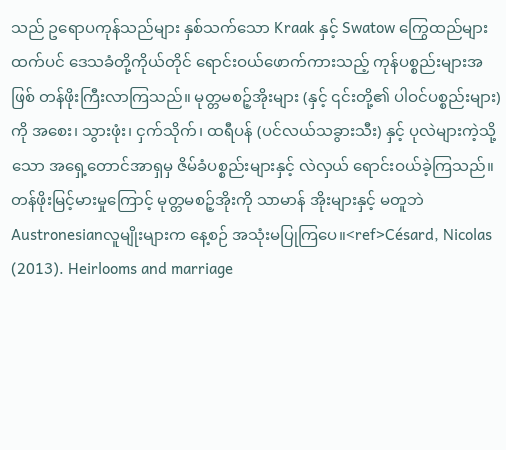သည် ဥရောပကုန်သည်များ နှစ်သက်သော Kraak နှင့် Swatow ကြွေထည်များထက်ပင် ဒေသခံတို့ကိုယ်တိုင် ရောင်းဝယ်ဖောက်ကားသည့် ကုန်ပစ္စည်းများအဖြစ် တန်ဖိုးကြီးလာကြသည်။ မုတ္တမစဉ့်အိုးများ (နှင့် ၎င်းတို့၏ ပါဝင်ပစ္စည်းများ) ကို အစေး၊ သွားဖုံး၊ ငှက်သိုက်၊ ထရီပန် (ပင်လယ်သခွားသီး) နှင့် ပုလဲများကဲ့သို့သော အရှေ့တောင်အာရှမှ ဇိမ်ခံပစ္စည်းများနှင့် လဲလှယ် ရောင်းဝယ်ခဲ့ကြသည်။ တန်ဖိုးမြင့်မားမှုကြောင့် မုတ္တမစဉ့်အိုးကို သာမာန် အိုးများနှင့် မတူဘဲ Austronesianလူမျိုးများက နေ့စဉ် အသုံးမပြုကြပေ။<ref>Césard, Nicolas (2013). Heirlooms and marriage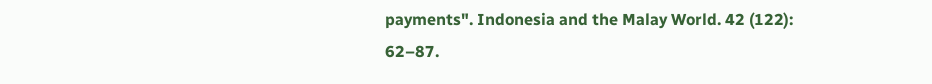payments". Indonesia and the Malay World. 42 (122): 62–87.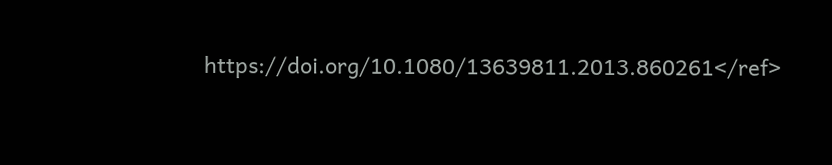https://doi.org/10.1080/13639811.2013.860261</ref>